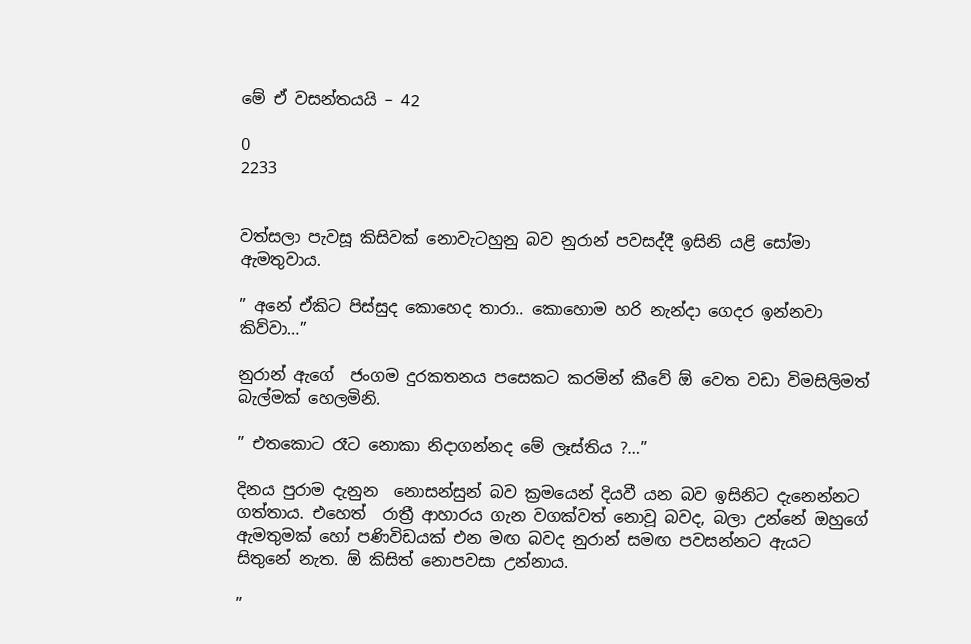මේ ඒ වසන්තයයි – 42

0
2233


වත්සලා පැවසූ කිසිවක් නොවැටහුනු බව නුරාන් පවසද්දී ඉසිනි යළි සෝමා ඇමතුවාය.

” අනේ ඒකිට පිස්සුද කොහෙද තාරා.. කොහොම හරි නැන්දා ගෙදර ඉන්නවා කිව්වා…”

නුරාන් ඇගේ  ජංගම දුරකතනය පසෙකට කරමින් කීවේ ඕ වෙත වඩා විමසිලිමත් බැල්මක් හෙලමිනි.

” එතකොට රෑට නොකා නිදාගන්නද මේ ලෑස්තිය ?…”

දිනය පුරාම දැනුන  නොසන්සුන් බව ක්‍රමයෙන් දියවී යන බව ඉසිනිට දැනෙන්නට ගත්තාය. එහෙත්  රාත්‍රී ආහාරය ගැන වගක්වත් නොවූ බවද, බලා උන්නේ ඔහුගේ ඇමතුමක් හෝ පණිවිඩයක් එන මඟ බවද නුරාන් සමඟ පවසන්නට ඇයට සිතුනේ නැත. ඕ කිසිත් නොපවසා උන්නාය.

”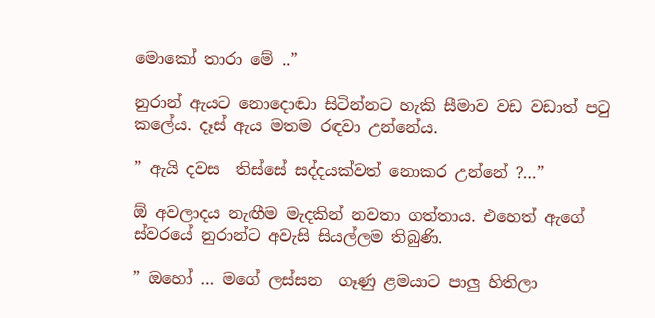මොකෝ තාරා මේ ..”

නුරාන් ඇයට නොදොඬා සිටින්නට හැකි සීමාව වඩ වඩාත් පටු කලේය. දෑස් ඇය මතම රඳවා උන්නේය.

” ඇයි දවස  තිස්සේ සද්දයක්වත් නොකර උන්නේ ?…”

ඕ අවලාදය නැඟීම මැදකින් නවතා ගත්තාය. එහෙත් ඇගේ ස්වරයේ නුරාන්ට අවැසි සියල්ලම තිබුණි.

” ඔහෝ … මගේ ලස්සන  ගෑණු ළමයාට පාලු හිතිලා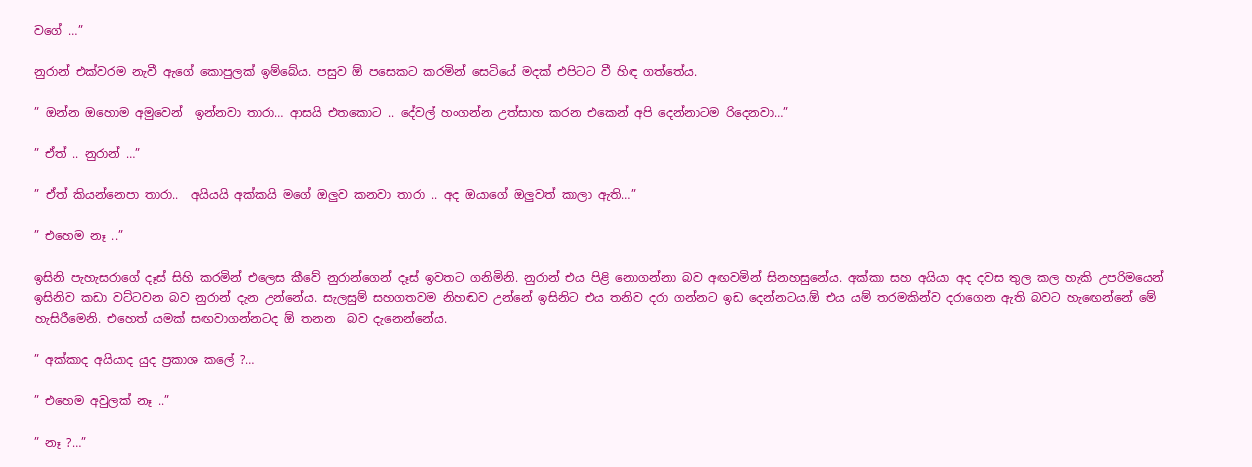වගේ …”

නුරාන් එක්වරම නැවී ඇගේ කොපුලක් ඉම්බේය. පසුව ඕ පසෙකට කරමින් සෙටියේ මදක් එපිටට වී හිඳ ගත්තේය.

” ඔන්න ඔහොම අමුවෙන්  ඉන්නවා තාරා… ආසයි එතකොට .. දේවල් හංගන්න උත්සාහ කරන එකෙන් අපි දෙන්නාටම රිදෙනවා…”

” ඒත් .. නුරාන් …”

” ඒත් කියන්නෙපා තාරා..  අයියයි අක්කයි මගේ ඔලුව කනවා තාරා .. අද ඔයාගේ ඔලුවත් කාලා ඇති…”

” එහෙම නෑ ..”

ඉසිනි පැහැසරාගේ දෑස් සිහි කරමින් එලෙස කීවේ නුරාන්ගෙන් දෑස් ඉවතට ගනිමිනි. නුරාන් එය පිළි නොගන්නා බව අඟවමින් සිනහසුනේය. අක්කා සහ අයියා අද දවස තුල කල හැකි උපරිමයෙන් ඉසිනිව කඩා වට්ටවන බව නුරාන් දැන උන්නේය. සැලසුම් සහගතවම නිහඬව උන්නේ ඉසිනිට එය තනිව දරා ගන්නට ඉඩ දෙන්නටය.ඕ එය යම් තරමකින්ව දරාගෙන ඇති බවට හැඟෙන්නේ මේ හැසිරීමෙනි. එහෙත් යමක් සඟවාගන්නටද ඕ තනන  බව දැනෙන්නේය.

” අක්කාද අයියාද යුද ප්‍රකාශ කලේ ?…

” එහෙම අවුලක් නෑ ..”

” නෑ ?…”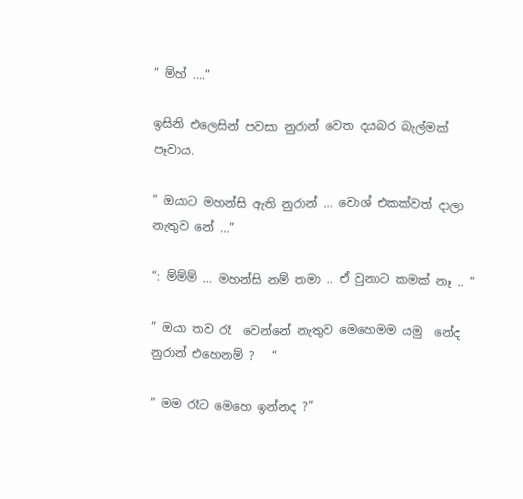” ම්හ් ….”

ඉසිනි එලෙසින් පවසා නුරාන් වෙත දයබර බැල්මක් පෑවාය.

” ඔයාට මහන්සි ඇති නුරාන් … වොශ් එකක්වත් දාලා නැතුව නේ …”

“: ම්ම්ම් … මහන්සි නම් තමා .. ඒ වුනාට කමක් නෑ .. “

” ඔයා තව රෑ  වෙන්නේ නැතුව මෙහෙමම යමු  නේද  නුරාන් එහෙනම් ?   “

” මම රෑට මෙහෙ ඉන්නද ?”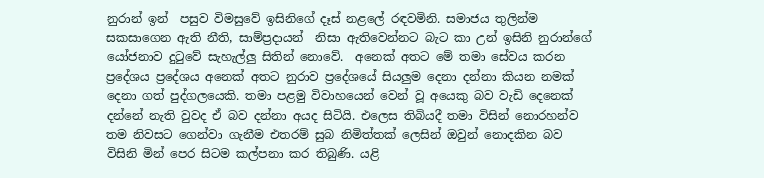නුරාන් ඉන්  පසුව විමසුවේ ඉසිනිගේ දෑස් නළලේ රඳවමිනි. සමාජය තුලින්ම සකසාගෙන ඇති නීති, සාම්ප්‍රදායන්  නිසා ඇතිවෙන්නට බැට කා උන් ඉසිනි නුරාන්ගේ යෝජනාව දුටුවේ සැහැල්ලු සිතින් නොවේ.  අනෙක් අතට මේ තමා සේවය කරන ප්‍රදේශය ප්‍රදේශය අනෙක් අතට නුරාව ප්‍රදේශයේ සියලුම දෙනා දන්නා කියන නමක් දෙනා ගත් පුද්ගලයෙකි. තමා පළමු විවාහයෙන් වෙන් වූ අයෙකු බව වැඩි දෙනෙක් දන්නේ නැති වුවද ඒ බව දන්නා අයද සිටියි. එලෙස තිබියදී තමා විසින් නොරහන්ව තම නිවසට ගෙන්වා ගැනීම එතරම් සුබ නිමිත්තක් ලෙසින් ඔවුන් නොදකින බව විසිනි මින් පෙර සිටම කල්පනා කර තිබුණි. යළි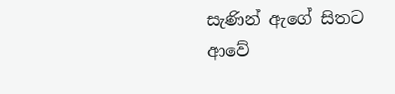සැණින් ඇගේ සිතට ආවේ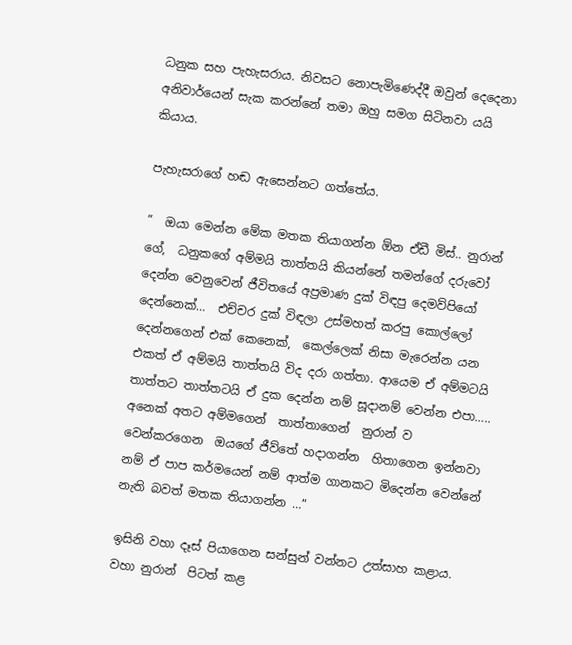ධනුක සහ පැහැසරාය. නිවසට නොපැමිණෙද්දී ඔවුන් දෙදෙනා අනිවාර්යෙන් සැක කරන්නේ තමා ඔහු සමග සිටිනවා යයි කියාය.

පැහැසරාගේ හඬ ඇසෙන්නට ගත්තේය.

”  ඔයා මෙන්න මේක මතක තියාගන්න ඕන ඒඩී මිස්.. නුරාන් ගේ,  ධනුකගේ අම්මයි තාත්තයි කියන්නේ තමන්ගේ දරුවෝ දෙන්න වෙනුවෙන් ජීවිතයේ අප්‍රමාණ දුක් විඳපු දෙමව්පියෝ දෙන්නෙක්…  එච්චර දුක් විඳලා උස්මහත් කරපු කොල්ලෝ දෙන්නගෙන් එක් කෙනෙක්,  කෙල්ලෙක් නිසා මැරෙන්න යන එකත් ඒ අම්මයි තාත්තයි විද දරා ගත්තා. ආයෙම ඒ අම්මටයි තාත්තට තාත්තටයි ඒ දුක දෙන්න නම් සූදානම් වෙන්න එපා….. අනෙක් අතට අම්මගෙන්  තාත්තාගෙන්  නුරාන් ව වෙන්කරගෙන  ඔයගේ ජීව්තේ හදාගන්න  හිතාගෙන ඉන්නවා නම් ඒ පාප කර්මයෙන් නම් ආත්ම ගානකට මිදෙන්න වෙන්නේ නැති බවත් මතක තියාගන්න …”

ඉසිනි වහා දෑස් පියාගෙන සන්සුන් වන්නට උත්සාහ කළාය.  වහා නුරාන්  පිටත් කළ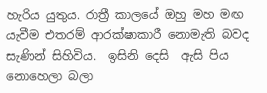හැරිය යුතුය. රාත්‍රී කාලයේ ඔහු මහ මඟ යැවීම එතරම් ආරක්ෂාකාරී නොමැති බවද  සැණින් සිහිවිය.  ඉසිනි දෙසි  ඇසි පිය නොහෙලා බලා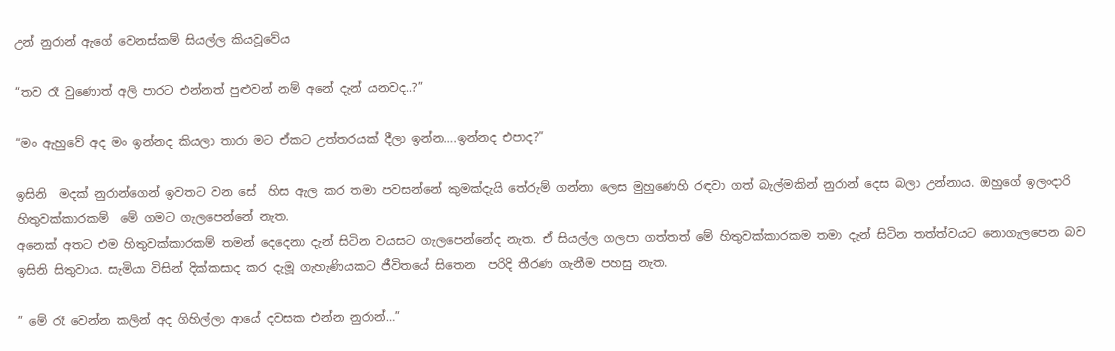උන් නුරාන් ඇගේ වෙනස්කම් සියල්ල කියවූවේය

“තව රෑ වුණොත් අලි පාරට එන්නත් පුළුවන් නම් අනේ දැන් යනවද..?”

“මං ඇහුවේ අද මං ඉන්නද කියලා තාරා මට ඒකට උත්තරයක් දීලා ඉන්න….ඉන්නද එපාද?”

ඉසිනි  මදක් නුරාන්ගෙන් ඉවතට වන සේ  හිස ඇල කර තමා පවසන්නේ කුමක්දැයි තේරුම් ගන්නා ලෙස මුහුණෙහි රඳවා ගත් බැල්මකින් නුරාන් දෙස බලා උන්නාය. ඔහුගේ ඉලංදාරි  හිතුවක්කාරකම්  මේ ගමට ගැලපෙන්නේ නැත.
අනෙක් අතට එම හිතුවක්කාරකම් තමන් දෙදෙනා දැන් සිටින වයසට ගැලපෙන්නේද නැත. ඒ සියල්ල ගලපා ගත්තත් මේ හිතුවක්කාරකම තමා දැන් සිටින තත්ත්වයට නොගැලපෙන බව ඉසිනි සිතුවාය. සැමියා විසින් දික්කසාද කර දැමූ ගැහැණියකට ජීවිතයේ සිතෙන  පරිදි තීරණ ගැනීම පහසු නැත.

” මේ රෑ වෙන්න කලින් අද ගිහිල්ලා ආයේ දවසක එන්න නුරාන්…”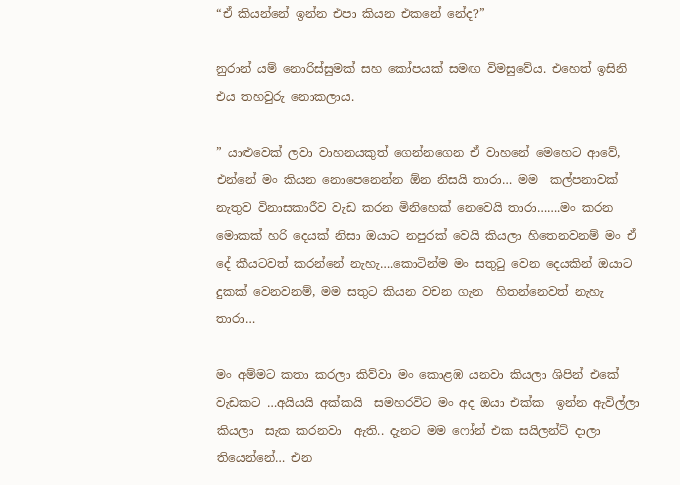“ඒ කියන්නේ ඉන්න එපා කියන එකනේ නේද?”

නුරාන් යම් නොරිස්සුමක් සහ කෝපයක් සමඟ විමසුවේය. එහෙත් ඉසිනි එය තහවුරු නොකලාය.

” යාළුවෙක් ලවා වාහනයකුත් ගෙන්නගෙන ඒ වාහනේ මෙහෙට ආවේ, එන්නේ මං කියන නොපෙනෙන්න ඕන නිසයි තාරා… මම  කල්පනාවක් නැතුව විනාසකාරීව වැඩ කරන මිනිහෙක් නෙවෙයි තාරා…….මං කරන මොකක් හරි දෙයක් නිසා ඔයාට නපුරක් වෙයි කියලා හිතෙනවනම් මං ඒ දේ කීයටවත් කරන්නේ නැහැ….කොටින්ම මං සතුටු වෙන දෙයකින් ඔයාට දුකක් වෙනවනම්, මම සතුට කියන වචන ගැන  හිතන්නෙවත් නැහැ තාරා…

මං අම්මට කතා කරලා කිව්වා මං කොළඹ යනවා කියලා ශිපින් එකේ වැඩකට …අයියයි අක්කයි  සමහරවිට මං අද ඔයා එක්ක  ඉන්න ඇවිල්ලා කියලා  සැක කරනවා  ඇති.. දැනට මම ෆෝන් එක සයිලන්ට් දාලා තියෙන්නේ… එන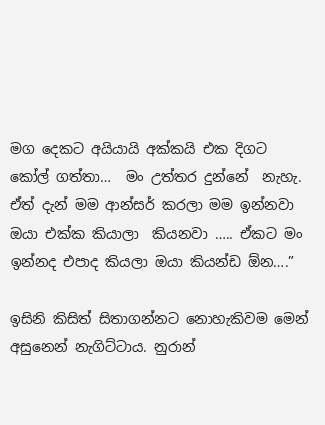මග දෙකට අයියායි අක්කයි එක දිගට කෝල් ගත්තා…  මං උත්තර දුන්නේ  නැහැ. ඒත් දැන් මම ආන්සර් කරලා මම ඉන්නවා  ඔයා එක්ක කියාලා  කියනවා ….. ඒකට මං ඉන්නද එපාද කියලා ඔයා කියන්ඩ ඕන….”

ඉසිනි කිසිත් සිතාගන්නට නොහැකිවම මෙන් අසුනෙන් නැගිට්ටාය. නුරාන්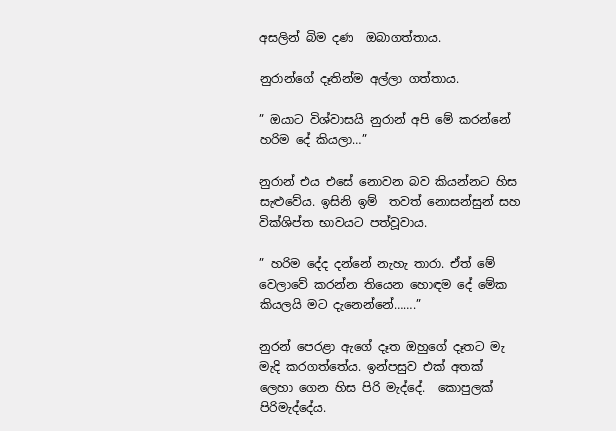අසලින් බිම දණ  ඔබාගත්තාය.

නුරාන්ගේ දෑතින්ම අල්ලා ගත්තාය.

” ඔයාට විශ්වාසයි නුරාන් අපි මේ කරන්නේ හරිම දේ කියලා…”

නුරාන් එය එසේ නොවන බව කියන්නට හිස සැළුවේය. ඉසිනි ඉම්  තවත් නොසන්සුන් සහ  වික්ශිප්ත භාවයට පත්වූවාය.

” හරිම දේද දන්නේ නැහැ තාරා. ඒත් මේ වෙලාවේ කරන්න තියෙන හොඳම දේ මේක කියලයි මට දැනෙන්නේ…….”

නුරන් පෙරළා ඇගේ දෑත ඔහුගේ දෑතට මැ මැදි කරගත්තේය. ඉන්පසුව එක් අතක් ලෙහා ගෙන හිස පිරි මැද්දේ.  කොපුලක් පිරිමැද්දේය.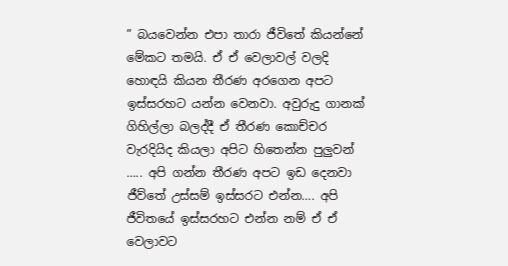” බයවෙන්න එපා තාරා ජීවිතේ කියන්නේ මේකට තමයි. ඒ ඒ වෙලාවල් වලදි හොඳයි කියන තීරණ අරගෙන අපට ඉස්සරහට යන්න වෙනවා. අවුරුදු ගානක් ගිහිල්ලා බලද්දී ඒ තීරණ කොච්චර වැරදියිද කියලා අපිට හිතෙන්න පුලුවන් ….. අපි ගන්න තීරණ අපට ඉඩ දෙනවා ජීව්තේ උස්සම් ඉස්සරට එන්න…. අපි ජීවිතයේ ඉස්සරහට එන්න නම් ඒ ඒ වෙලාවට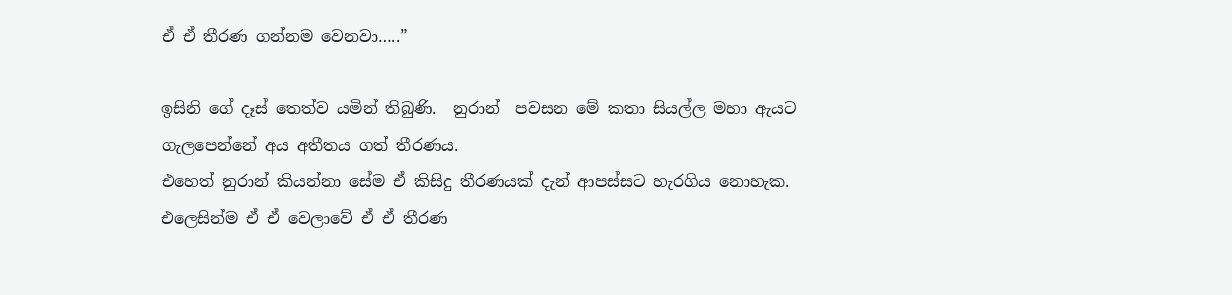ඒ ඒ තීරණ ගන්නම වෙනවා…..”

ඉසිනි ගේ දෑස් තෙත්ව යමින් තිබුණි.  නුරාන්  පවසන මේ කතා සියල්ල මහා ඇයට ගැලපෙන්නේ අය අතීතය ගත් තීරණය.
එහෙත් නුරාන් කියන්නා සේම ඒ කිසිදු තීරණයක් දැන් ආපස්සට හැරගිය නොහැක.  එලෙසින්ම ඒ ඒ වෙලාවේ ඒ ඒ තීරණ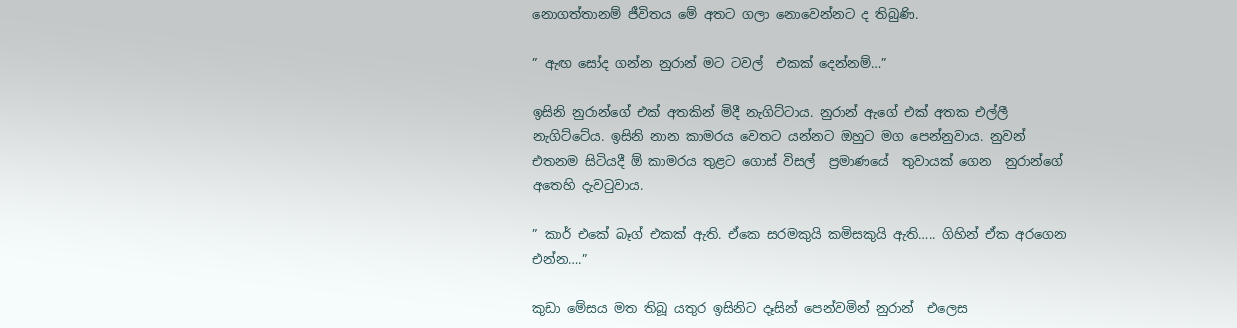නොගත්තානම් ජීවිතය මේ අතට ගලා නොවෙන්නට ද තිබුණි.

” ඇඟ සෝද ගන්න නුරාන් මට ටවල්  එකක් දෙන්නම්…”

ඉසිනි නුරාන්ගේ එක් අතකින් මිදී නැගිට්ටාය. නුරාන් ඇගේ එක් අතක එල්ලී නැගිට්ටේය. ඉසිනි නාන කාමරය වෙතට යන්නට ඔහුට මග පෙන්නුවාය. නුවන් එතනම සිටියදී ඕ කාමරය තුළට ගොස් විසල්  ප්‍රමාණයේ  තුවායක් ගෙන  නුරාන්ගේ අතෙහි දැවටුවාය.

” කාර් එකේ බෑග් එකක් ඇති. ඒකෙ සරමකුයි කමිසකුයි ඇති….. ගිහින් ඒක අරගෙන එන්න….”

කුඩා මේසය මත තිබූ යතුර ඉසිනිට දෑසින් පෙන්වමින් නුරාන්  එලෙස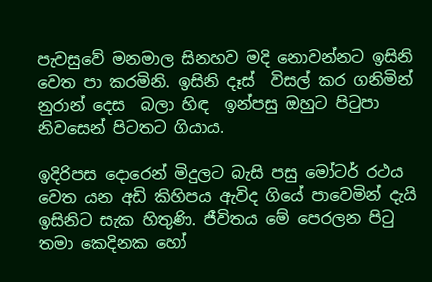පැවසුවේ මනමාල සිනහව මදි නොවන්නට ඉසිනි වෙත පා කරමිනි. ඉසිනි දෑස්  විසල් කර ගනිමින් නුරාන් දෙස  බලා හිඳ  ඉන්පසු ඔහුට පිටුපා නිවසෙන් පිටතට ගියාය.

ඉදිරිපස දොරෙන් මිදුලට බැසි පසු මෝටර් රථය වෙත යන අඩි කිහිපය ඇවිද ගියේ පාවෙමින් දැයි ඉසිනිට සැක හිතුණි. ජීවිතය මේ පෙරලන පිටු තමා කෙදිනක හෝ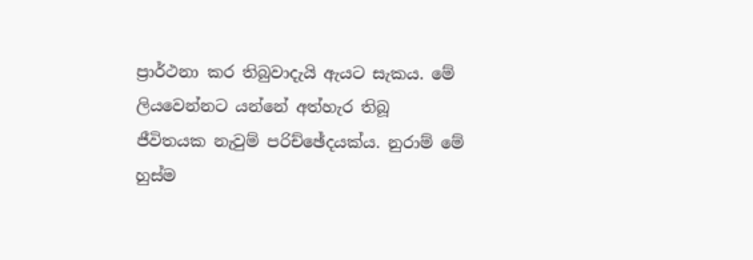ප්‍රාර්ථනා කර තිබුවාදැයි ඇයට සැකය. මේ ලියවෙන්නට යන්නේ අත්හැර තිබූ ජීවිතයක නැවුම් පරිච්ඡේදයක්ය. නුරාම් මේ හුස්ම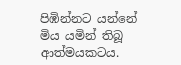පිඹින්නට යන්නේ මිය යමින් තිබූ ආත්මයකටය.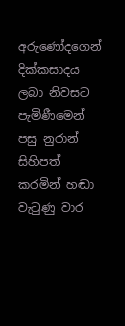අරුණෝදගෙන් දික්කසාදය ලබා නිවසට පැමිණීමෙන් පසු නුරාන් සිහිපත් කරමින් හඬා වැටුණු වාර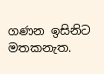ගණන ඉසිනිට මතකනැත.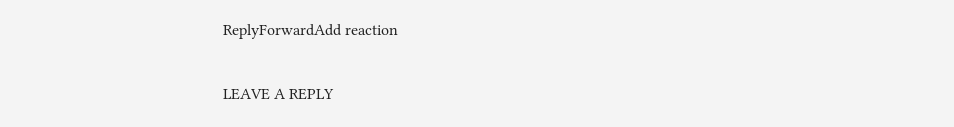ReplyForwardAdd reaction

LEAVE A REPLY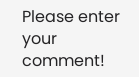Please enter your comment!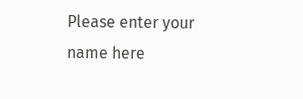Please enter your name here